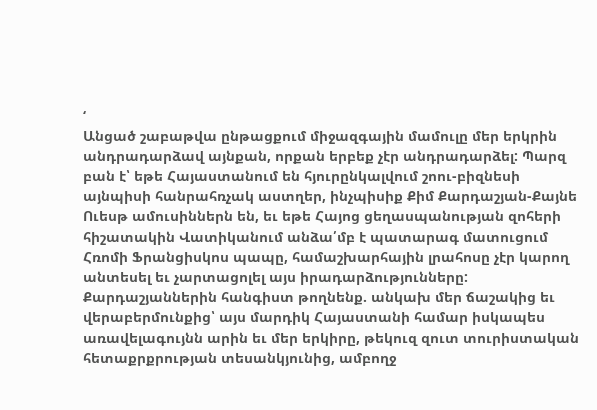‘
Անցած շաբաթվա ընթացքում միջազգային մամուլը մեր երկրին անդրադարձավ այնքան, որքան երբեք չէր անդրադարձել: Պարզ բան է՝ եթե Հայաստանում են հյուրընկալվում շոու-բիզնեսի այնպիսի հանրահռչակ աստղեր, ինչպիսիք Քիմ Քարդաշյան-Քայնե Ուեսթ ամուսիններն են, եւ եթե Հայոց ցեղասպանության զոհերի հիշատակին Վատիկանում անձա՛մբ է պատարագ մատուցում Հռոմի Ֆրանցիսկոս պապը, համաշխարհային լրահոսը չէր կարող անտեսել եւ չարտացոլել այս իրադարձությունները:
Քարդաշյաններին հանգիստ թողնենք. անկախ մեր ճաշակից եւ վերաբերմունքից՝ այս մարդիկ Հայաստանի համար իսկապես առավելագույնն արին եւ մեր երկիրը, թեկուզ զուտ տուրիստական հետաքրքրության տեսանկյունից, ամբողջ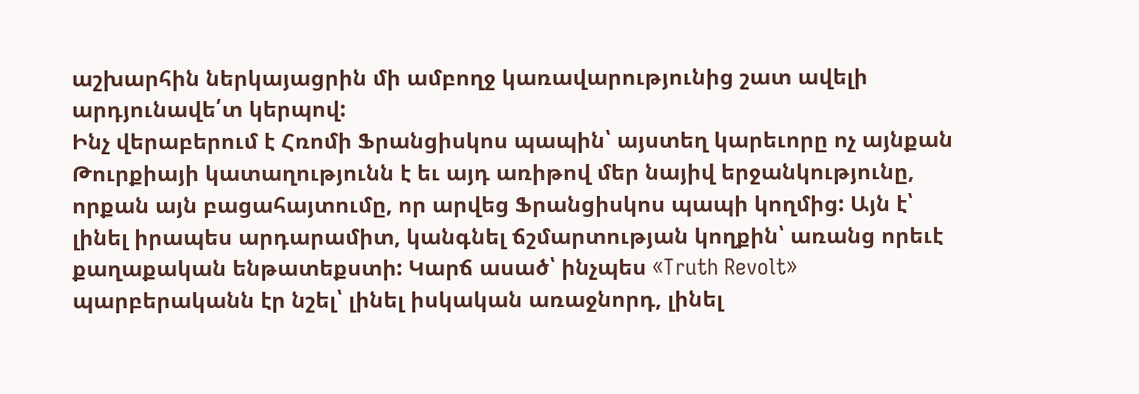աշխարհին ներկայացրին մի ամբողջ կառավարությունից շատ ավելի արդյունավե՛տ կերպով:
Ինչ վերաբերում է Հռոմի Ֆրանցիսկոս պապին՝ այստեղ կարեւորը ոչ այնքան Թուրքիայի կատաղությունն է եւ այդ առիթով մեր նայիվ երջանկությունը, որքան այն բացահայտումը, որ արվեց Ֆրանցիսկոս պապի կողմից: Այն է՝ լինել իրապես արդարամիտ, կանգնել ճշմարտության կողքին՝ առանց որեւէ քաղաքական ենթատեքստի: Կարճ ասած՝ ինչպես «Truth Revolt» պարբերականն էր նշել՝ լինել իսկական առաջնորդ, լինել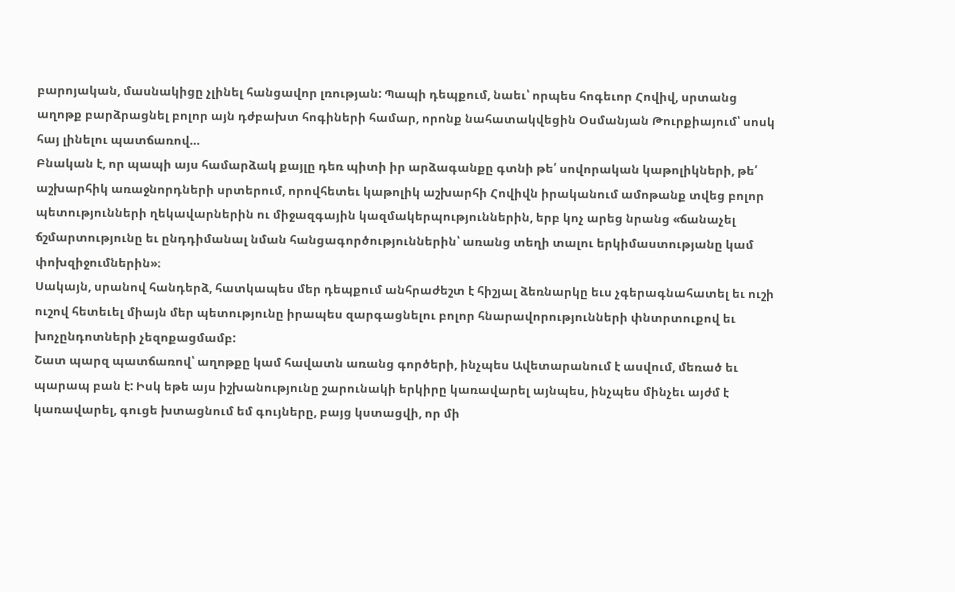բարոյական, մասնակիցը չլինել հանցավոր լռության: Պապի դեպքում, նաեւ՝ որպես հոգեւոր Հովիվ, սրտանց աղոթք բարձրացնել բոլոր այն դժբախտ հոգիների համար, որոնք նահատակվեցին Օսմանյան Թուրքիայում՝ սոսկ հայ լինելու պատճառով…
Բնական է, որ պապի այս համարձակ քայլը դեռ պիտի իր արձագանքը գտնի թե՛ սովորական կաթոլիկների, թե՛ աշխարհիկ առաջնորդների սրտերում, որովհետեւ կաթոլիկ աշխարհի Հովիվն իրականում ամոթանք տվեց բոլոր պետությունների ղեկավարներին ու միջազգային կազմակերպություններին, երբ կոչ արեց նրանց «ճանաչել ճշմարտությունը եւ ընդդիմանալ նման հանցագործություններին՝ առանց տեղի տալու երկիմաստությանը կամ փոխզիջումներին»։
Սակայն, սրանով հանդերձ, հատկապես մեր դեպքում անհրաժեշտ է հիշյալ ձեռնարկը եւս չգերագնահատել եւ ուշի ուշով հետեւել միայն մեր պետությունը իրապես զարգացնելու բոլոր հնարավորությունների փնտրտուքով եւ խոչընդոտների չեզոքացմամբ:
Շատ պարզ պատճառով՝ աղոթքը կամ հավատն առանց գործերի, ինչպես Ավետարանում է ասվում, մեռած եւ պարապ բան է: Իսկ եթե այս իշխանությունը շարունակի երկիրը կառավարել այնպես, ինչպես մինչեւ այժմ է կառավարել, գուցե խտացնում եմ գույները, բայց կստացվի, որ մի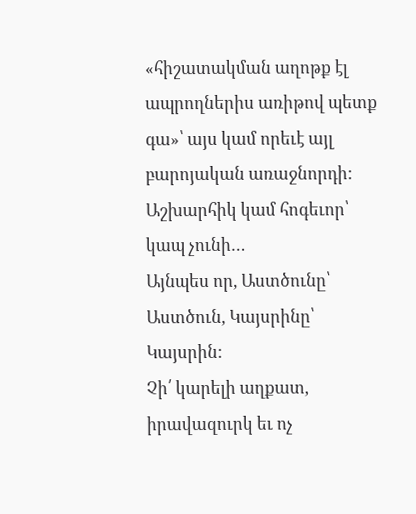«հիշատակման աղոթք էլ ապրողներիս առիթով պետք գա»՝ այս կամ որեւէ այլ բարոյական առաջնորդի: Աշխարհիկ կամ հոգեւոր՝ կապ չունի…
Այնպես որ, Աստծունը՝ Աստծուն, Կայսրինը՝ Կայսրին:
Չի՛ կարելի աղքատ, իրավազուրկ եւ ոչ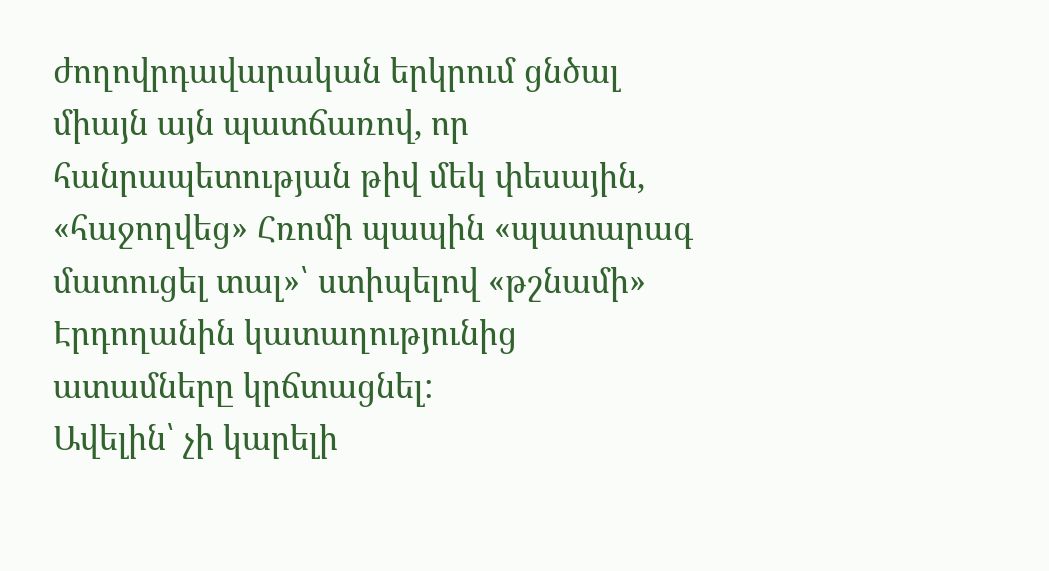ժողովրդավարական երկրում ցնծալ միայն այն պատճառով, որ հանրապետության թիվ մեկ փեսային, «հաջողվեց» Հռոմի պապին «պատարագ մատուցել տալ»՝ ստիպելով «թշնամի» Էրդողանին կատաղությունից ատամները կրճտացնել:
Ավելին՝ չի կարելի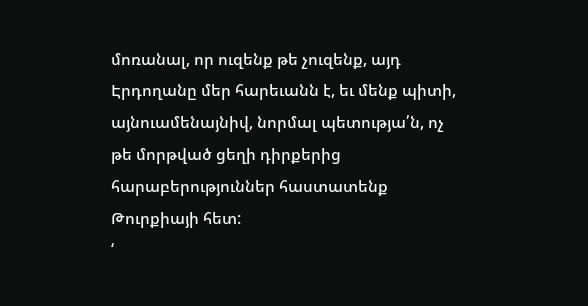մոռանալ, որ ուզենք թե չուզենք, այդ Էրդողանը մեր հարեւանն է, եւ մենք պիտի, այնուամենայնիվ, նորմալ պետությա՛ն, ոչ թե մորթված ցեղի դիրքերից հարաբերություններ հաստատենք Թուրքիայի հետ:
‘